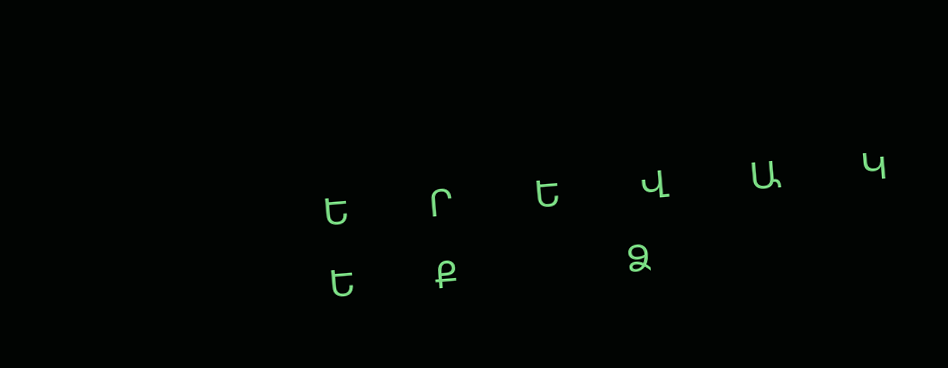Ե        Ր        Ե        Վ        Ա        Կ        Ե        Ք                 Ձ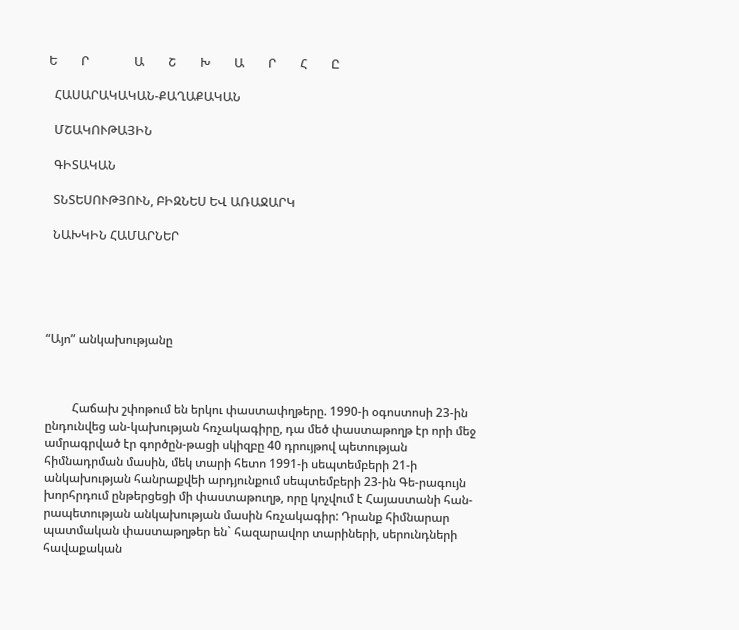Ե        Ր               Ա        Շ        Խ        Ա        Ր        Հ        Ը

  ՀԱՍԱՐԱԿԱԿԱՆ-ՔԱՂԱՔԱԿԱՆ

  ՄՇԱԿՈՒԹԱՅԻՆ

  ԳԻՏԱԿԱՆ

  ՏՆՏԵՍՈՒԹՅՈՒՆ, ԲԻԶՆԵՍ ԵՎ ԱՌԱՋԱՐԿ

  ՆԱԽԿԻՆ ՀԱՄԱՐՆԵՐ





“Այո” անկախությանը



         Հաճախ շփոթում են երկու փաստափղթերը. 1990-ի օգոստոսի 23-ին ընդունվեց ան-կախության հռչակագիրը, դա մեծ փաստաթողթ էր որի մեջ ամրագրված էր գործըն-թացի սկիզբը 40 դրույթով պետության հիմնադրման մասին, մեկ տարի հետո 1991-ի սեպտեմբերի 21-ի անկախության հանրաքվեի արդյունքում սեպտեմբերի 23-ին Գե-րագույն խորհրդում ընթերցեցի մի փաստաթուղթ, որը կոչվում է Հայաստանի հան-րապետության անկախության մասին հռչակագիր: Դրանք հիմնարար պատմական փաստաթղթեր են` հազարավոր տարիների, սերունդների հավաքական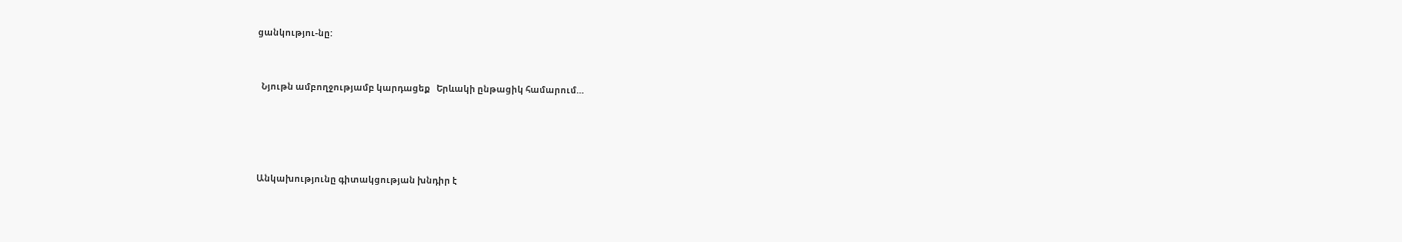ցանկությու-նը:


  Նյութն ամբողջությամբ կարդացեք   Երևակի ընթացիկ համարում…




Անկախությունը գիտակցության խնդիր է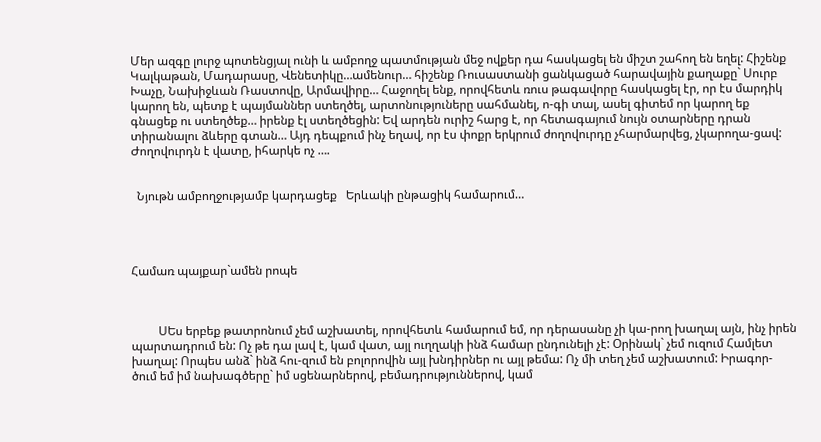Մեր ազգը լուրջ պոտենցյալ ունի և ամբողջ պատմության մեջ ովքեր դա հասկացել են միշտ շահող են եղել: Հիշենք Կալկաթան, Մադարասը, Վենետիկը…ամենուր… հիշենք Ռուսաստանի ցանկացած հարավային քաղաքը` Սուրբ Խաչը, Նախիջևան Ռաստովը, Արմավիրը… Հաջողել ենք, որովհետև ռուս թագավորը հասկացել էր, որ էս մարդիկ կարող են, պետք է պայմաններ ստեղծել, արտոնություները սահմանել, ո-գի տալ, ասել գիտեմ որ կարող եք գնացեք ու ստեղծեք… իրենք էլ ստեղծեցին: Եվ արդեն ուրիշ հարց է, որ հետագայում նույն օտարները դրան տիրանալու ձևերը գտան… Այդ դեպքում ինչ եղավ, որ էս փոքր երկրում ժողովուրդը չհարմարվեց, չկարողա-ցավ: Ժողովուրդն է վատը, իհարկե ոչ ….


  Նյութն ամբողջությամբ կարդացեք   Երևակի ընթացիկ համարում…




Համառ պայքար`ամեն րոպե



         ՍԵս երբեք թատրոնում չեմ աշխատել, որովհետև համարում եմ, որ դերասանը չի կա-րող խաղալ այն, ինչ իրեն պարտադրում են: Ոչ թե դա լավ է, կամ վատ, այլ ուղղակի ինձ համար ընդունելի չէ: Օրինակ` չեմ ուզում Համլետ խաղալ: Որպես անձ` ինձ հու-զում են բոլորովին այլ խնդիրներ ու այլ թեմա: Ոչ մի տեղ չեմ աշխատում: Իրագոր-ծում եմ իմ նախագծերը` իմ սցենարներով, բեմադրություններով, կամ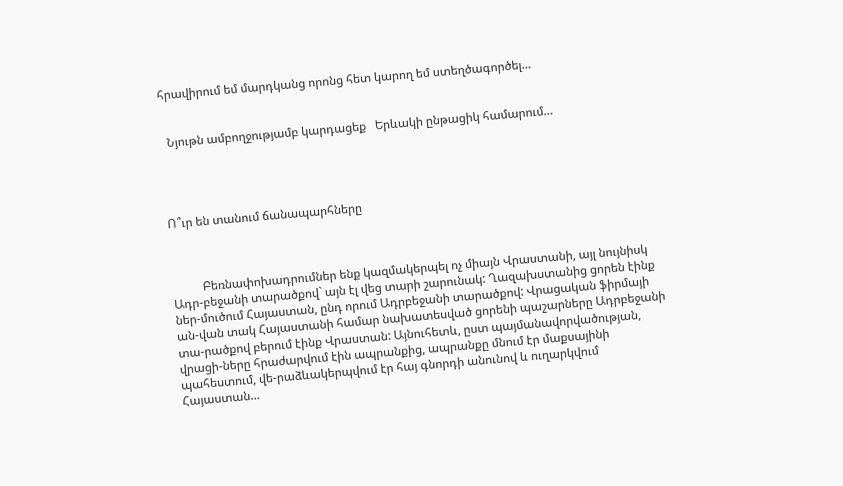հրավիրում եմ մարդկանց որոնց հետ կարող եմ ստեղծագործել…


  Նյութն ամբողջությամբ կարդացեք   Երևակի ընթացիկ համարում…




Ո՞ւր են տանում ճանապարհները



          Բեռնափոխադրումներ ենք կազմակերպել ոչ միայն Վրաստանի, այլ նույնիսկ Ադր-բեջանի տարածքով` այն էլ վեց տարի շարունակ: Ղազախստանից ցորեն էինք ներ-մուծում Հայաստան, ընդ որում Ադրբեջանի տարածքով: Վրացական ֆիրմայի ան-վան տակ Հայաստանի համար նախատեսված ցորենի պաշարները Ադրբեջանի տա-րածքով բերում էինք Վրաստան: Այնուհետև, ըստ պայմանավորվածության, վրացի-ները հրաժարվում էին ապրանքից, ապրանքը մնում էր մաքսայինի պահեստում, վե-րաձևակերպվում էր հայ գնորդի անունով և ուղարկվում Հայաստան…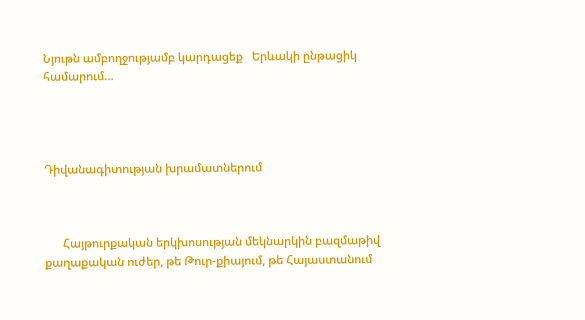Նյութն ամբողջությամբ կարդացեք   Երևակի ընթացիկ համարում…




Դիվանագիտության խրամատներում



      Հայթուրքական երկխոսության մեկնարկին բազմաթիվ քաղաքական ուժեր, թե Թուր-քիայում, թե Հայաստանում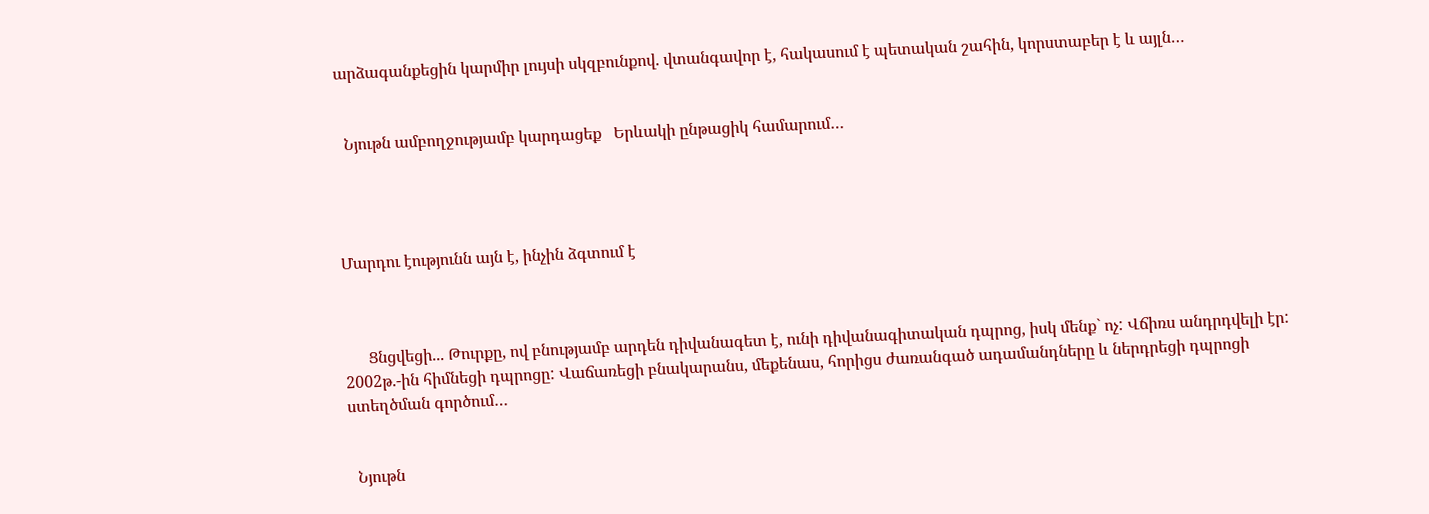արձագանքեցին կարմիր լույսի սկզբունքով. վտանգավոր է, հակասում է պետական շահին, կորստաբեր է և այլն…


  Նյութն ամբողջությամբ կարդացեք   Երևակի ընթացիկ համարում…




Մարդու էությունն այն է, ինչին ձգտում է



      Ցնցվեցի... Թուրքը, ով բնությամբ արդեն դիվանագետ է, ունի դիվանագիտական դպրոց, իսկ մենք` ոչ: Վճիռս անդրդվելի էր: 2002թ.-ին հիմնեցի դպրոցը: Վաճառեցի բնակարանս, մեքենաս, հորիցս ժառանգած ադամանդները և ներդրեցի դպրոցի ստեղծման գործում…


  Նյութն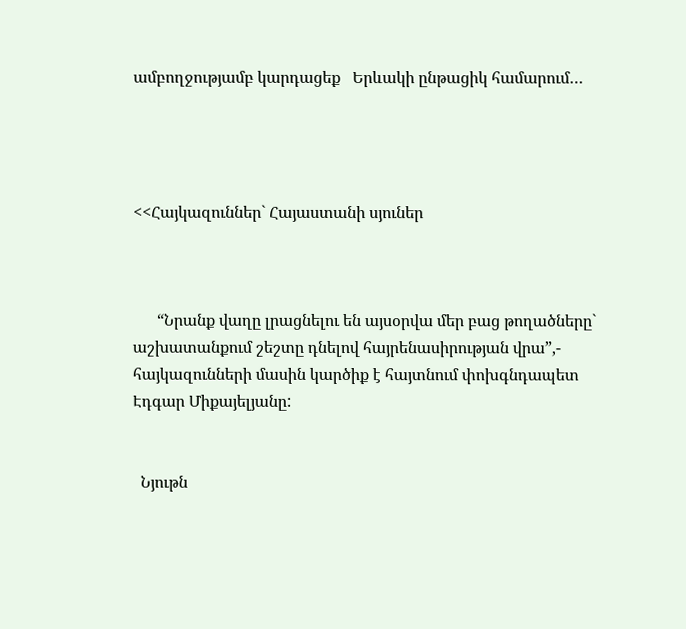ամբողջությամբ կարդացեք   Երևակի ընթացիկ համարում…




<<Հայկազուններ` Հայաստանի սյուներ



      “Նրանք վաղը լրացնելու են այսօրվա մեր բաց թողածները` աշխատանքում շեշտը դնելով հայրենասիրության վրա”,- հայկազունների մասին կարծիք է հայտնում փոխգնդապետ Էդգար Միքայելյանը:


  Նյութն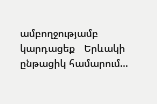ամբողջությամբ կարդացեք   Երևակի ընթացիկ համարում…